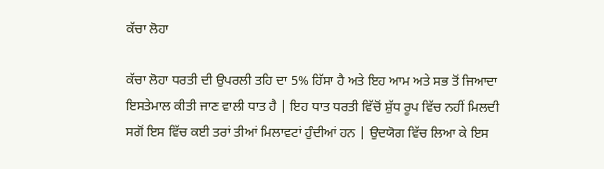ਕੱਚਾ ਲੋਹਾ

ਕੱਚਾ ਲੋਹਾ ਧਰਤੀ ਦੀ ਉਪਰਲੀ ਤਹਿ ਦਾ 5% ਹਿੱਸਾ ਹੈ ਅਤੇ ਇਹ ਆਮ ਅਤੇ ਸਭ ਤੋਂ ਜਿਆਦਾ ਇਸਤੇਮਾਲ ਕੀਤੀ ਜਾਣ ਵਾਲੀ ਧਾਤ ਹੈ | ਇਹ ਧਾਤ ਧਰਤੀ ਵਿੱਚੋਂ ਸ਼ੁੱਧ ਰੂਪ ਵਿੱਚ ਨਹੀਂ ਮਿਲਦੀ ਸਗੋਂ ਇਸ ਵਿੱਚ ਕਈ ਤਰਾਂ ਤੀਆਂ ਮਿਲਾਵਟਾਂ ਹੁੰਦੀਆਂ ਹਨ | ਉਦਯੋਗ ਵਿੱਚ ਲਿਆ ਕੇ ਇਸ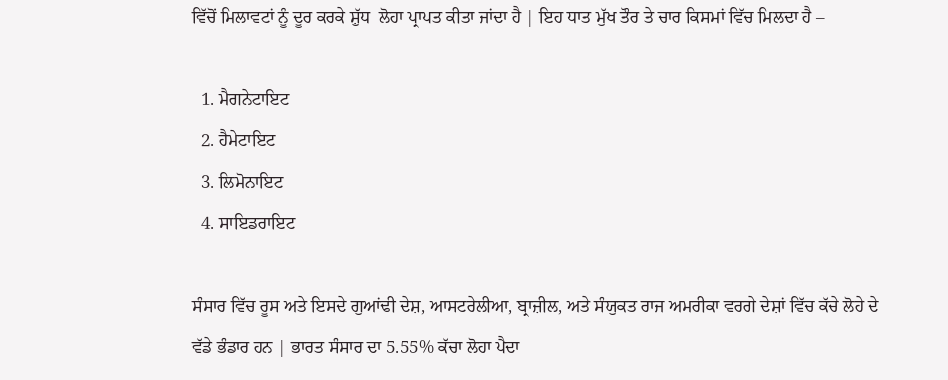ਵਿੱਚੋਂ ਮਿਲਾਵਟਾਂ ਨੂੰ ਦੂਰ ਕਰਕੇ ਸ਼ੁੱਧ  ਲੋਹਾ ਪ੍ਰਾਪਤ ਕੀਤਾ ਜਾਂਦਾ ਹੈ | ਇਹ ਧਾਤ ਮੁੱਖ ਤੌਰ ਤੇ ਚਾਰ ਕਿਸਮਾਂ ਵਿੱਚ ਮਿਲਦਾ ਹੈ –

  1. ਮੈਗਨੇਟਾਇਟ
  2. ਹੈਮੇਟਾਇਟ
  3. ਲਿਮੋਨਾਇਟ
  4. ਸਾਇਡਰਾਇਟ

ਸੰਸਾਰ ਵਿੱਚ ਰੂਸ ਅਤੇ ਇਸਦੇ ਗੁਆਂਢੀ ਦੇਸ਼, ਆਸਟਰੇਲੀਆ, ਬ੍ਰਾਜ਼ੀਲ, ਅਤੇ ਸੰਯੁਕਤ ਰਾਜ ਅਮਰੀਕਾ ਵਰਗੇ ਦੇਸ਼ਾਂ ਵਿੱਚ ਕੱਚੇ ਲੋਹੇ ਦੇ ਵੱਡੇ ਭੰਡਾਰ ਹਨ | ਭਾਰਤ ਸੰਸਾਰ ਦਾ 5.55% ਕੱਚਾ ਲੋਹਾ ਪੈਦਾ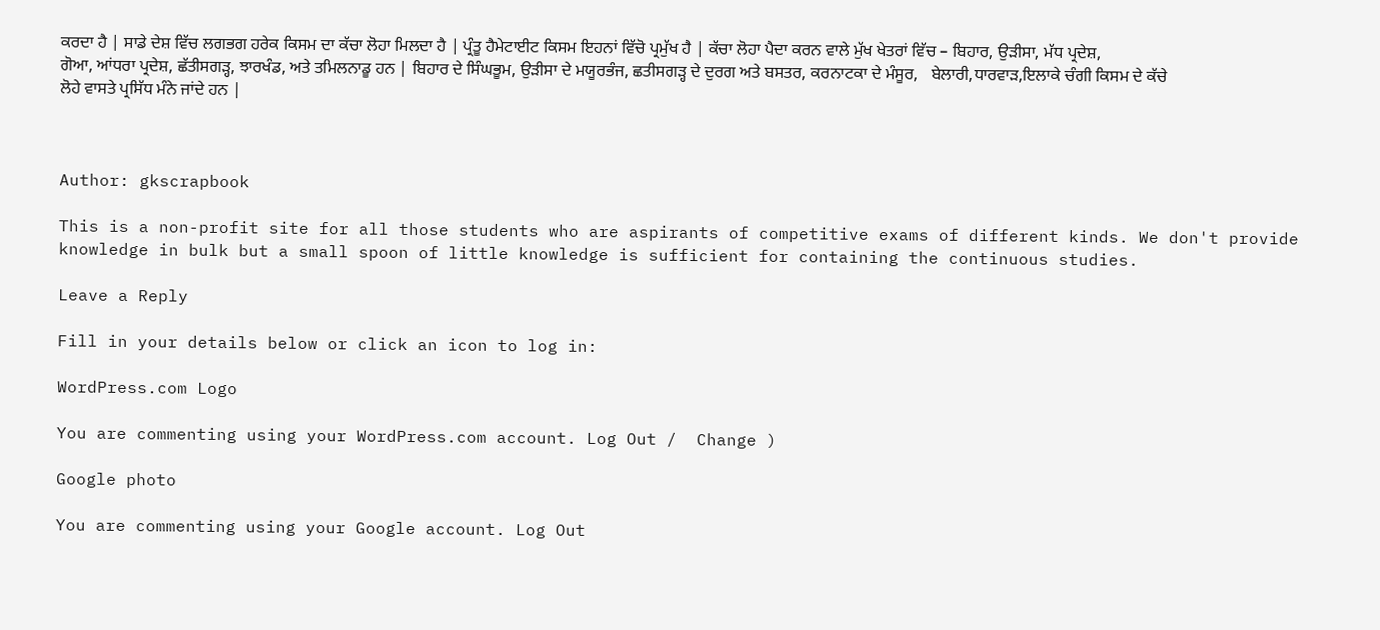ਕਰਦਾ ਹੈ | ਸਾਡੇ ਦੇਸ਼ ਵਿੱਚ ਲਗਭਗ ਹਰੇਕ ਕਿਸਮ ਦਾ ਕੱਚਾ ਲੋਹਾ ਮਿਲਦਾ ਹੈ | ਪ੍ਰੰਤੂ ਹੈਮੇਟਾਈਟ ਕਿਸਮ ਇਹਨਾਂ ਵਿੱਚੋ ਪ੍ਰਮੁੱਖ ਹੈ | ਕੱਚਾ ਲੋਹਾ ਪੈਦਾ ਕਰਨ ਵਾਲੇ ਮੁੱਖ ਖੇਤਰਾਂ ਵਿੱਚ – ਬਿਹਾਰ, ਉੜੀਸਾ, ਮੱਧ ਪ੍ਰਦੇਸ਼, ਗੋਆ, ਆਂਧਰਾ ਪ੍ਰਦੇਸ਼, ਛੱਤੀਸਗੜ੍ਹ, ਝਾਰਖੰਡ, ਅਤੇ ਤਮਿਲਨਾਡੂ ਹਨ | ਬਿਹਾਰ ਦੇ ਸਿੰਘਭੂਮ, ਉੜੀਸਾ ਦੇ ਮਯੂਰਭੰਜ, ਛਤੀਸਗੜ੍ਹ ਦੇ ਦੁਰਗ ਅਤੇ ਬਸਤਰ, ਕਰਨਾਟਕਾ ਦੇ ਮੰਸੂਰ,   ਬੇਲਾਰੀ,ਧਾਰਵਾੜ,ਇਲਾਕੇ ਚੰਗੀ ਕਿਸਮ ਦੇ ਕੱਚੇ ਲੋਹੇ ਵਾਸਤੇ ਪ੍ਰਸਿੱਧ ਮੰਨੇ ਜਾਂਦੇ ਹਨ |



Author: gkscrapbook

This is a non-profit site for all those students who are aspirants of competitive exams of different kinds. We don't provide knowledge in bulk but a small spoon of little knowledge is sufficient for containing the continuous studies.

Leave a Reply

Fill in your details below or click an icon to log in:

WordPress.com Logo

You are commenting using your WordPress.com account. Log Out /  Change )

Google photo

You are commenting using your Google account. Log Out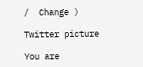/  Change )

Twitter picture

You are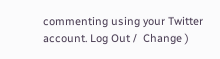commenting using your Twitter account. Log Out /  Change )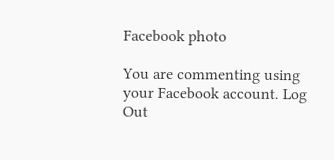Facebook photo

You are commenting using your Facebook account. Log Out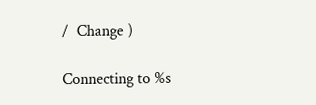/  Change )

Connecting to %s